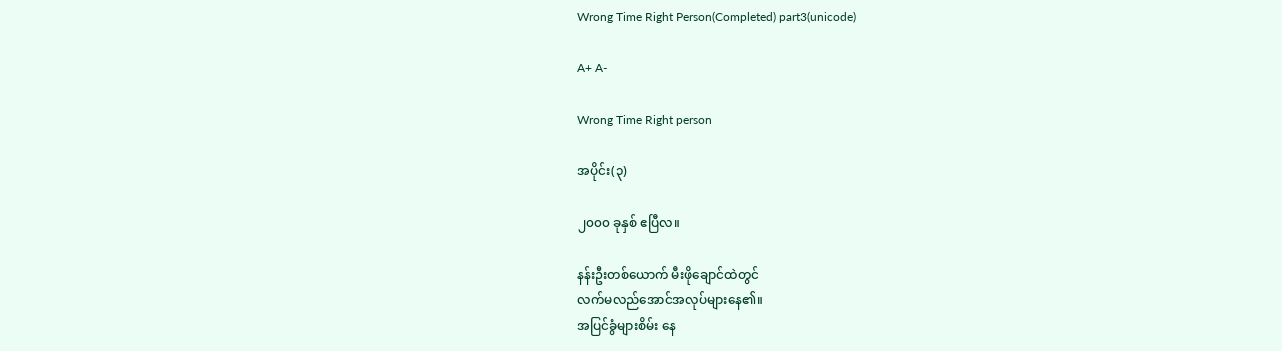Wrong Time Right Person(Completed) part3(unicode)

A+ A-

Wrong Time Right person

အပိုင်း(၃)

၂၀၀၀ ခုနှစ် ဧပြီလ။

နန်းဦးတစ်ယောက် မီးဖိုချောင်ထဲတွင်
လက်မလည်အောင်အလုပ်များနေ၏။
အပြင်ခွံများစိမ်း နေ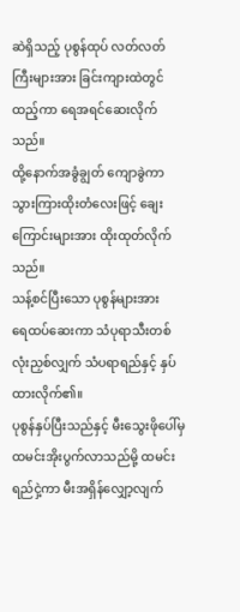ဆဲရှိသည့် ပုစွန်ထုပ် လတ်လတ်
ကြီးများအား ခြင်းကျားထဲတွင်ထည့်ကာ ရေအရင်ဆေးလိုက်သည်။
ထို့နောက်အခွံချွတ် ကျောခွဲကာ သွားကြားထိုးတံလေးဖြင့် ချေး
ကြောင်းများအား ထိုးထုတ်လိုက်သည်။
သန့်စင်ပြီးသော ပုစွန်များအား
ရေထပ်ဆေးကာ သံပုရာသီးတစ်လုံးညှစ်လျှက် သံပရာရည်နှင့် နှပ်ထားလိုက်၏။
ပုစွန်နှပ်ပြီးသည်နှင့် မီးသွေးဖိုပေါ်မှ ထမင်းအိုးပွက်လာသည်မို့ ထမင်းရည်ငှဲ့ကာ မီးအရှိန်လျှော့လျက်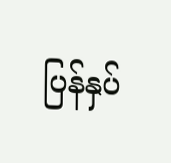ပြန်နှပ်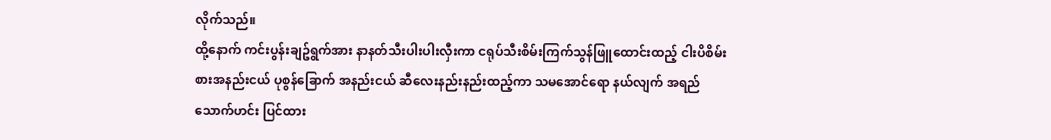လိုက်သည်။
ထို့နောက် ကင်းပွန်းချဥ်ရွက်အား နာနတ်သီးပါးပါးလှီးကာ ငရုပ်သီးစိမ်းကြက်သွန်ဖြူထောင်းထည့် ငါးပိစိမ်းစားအနည်းငယ် ပုစွန်ခြောက် အနည်းငယ် ဆီလေးနည်းနည်းထည့်ကာ သမအောင်ရော နယ်လျက် အရည်သောက်ဟင်း ပြင်ထား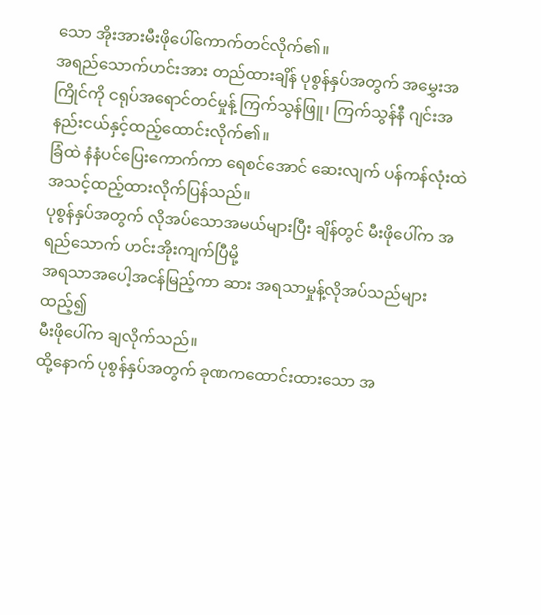သော အိုးအားမီးဖိုပေါ်ကောက်တင်လိုက်၏။
အရည်သောက်ဟင်းအား တည်ထားချိန် ပုစွန်နှပ်အတွက် အမွှေးအကြိုင်ကို ငရုပ်အရောင်တင်မှုန့် ကြက်သွန်ဖြူ၊ ကြက်သွန်နီ ဂျင်းအနည်းငယ်နှင့်ထည့်ထောင်းလိုက်၏။
ခြံထဲ နံနံပင်ပြေးကောက်ကာ ရေစင်အောင် ဆေးလျက် ပန်ကန်လုံးထဲအသင့်ထည့်ထားလိုက်ပြန်သည်။
ပုစွန်နှပ်အတွက် လိုအပ်သောအမယ်များပြီး ချိန်တွင် မီးဖိုပေါ်က အရည်သောက် ဟင်းအိုးကျက်ပြီမို့
အရသာအပေါ့အငန်မြည့်ကာ ဆား အရသာမှုန့်လိုအပ်သည်များထည့်၍
မီးဖိုပေါ်က ချလိုက်သည်။
ထို့နောက် ပုစွန်နှပ်အတွက် ခုဏကထောင်းထားသော အ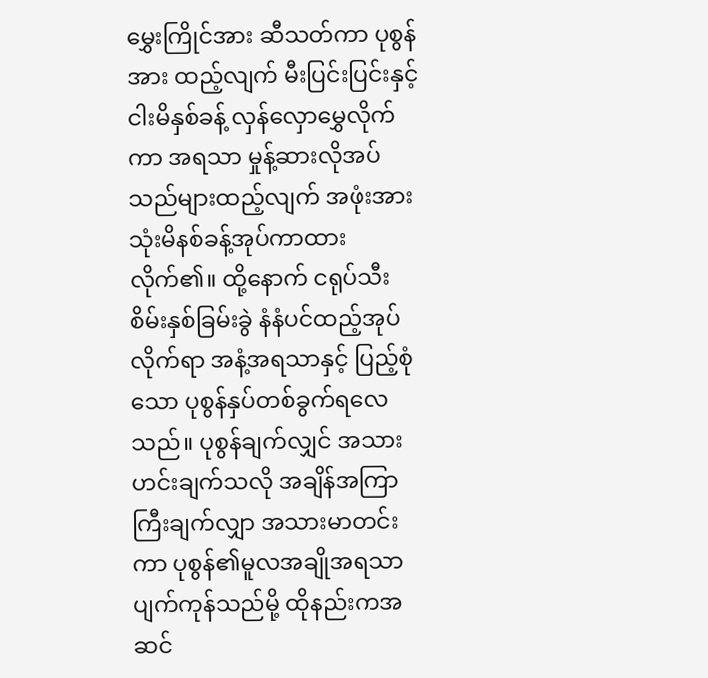မွှေးကြိုင်အား ဆီသတ်ကာ ပုစွန်အား ထည့်လျက် မီးပြင်းပြင်းနှင့် ငါးမိနှစ်ခန့် လှန်လှောမွှေလိုက်ကာ အရသာ မှုန့်ဆားလိုအပ်သည်များထည့်လျက် အဖုံးအားသုံးမိနစ်ခန့်အုပ်ကာထားလိုက်၏။ ထို့နောက် ငရုပ်သီးစိမ်းနှစ်ခြမ်းခွဲ နံနံပင်ထည့်အုပ်လိုက်ရာ အနံ့အရသာနှင့် ပြည့်စုံသော ပုစွန်နှပ်တစ်ခွက်ရလေသည်။ ပုစွန်ချက်လျှင် အသားဟင်းချက်သလို အချိန်အကြာကြီးချက်လျှာ အသားမာတင်းကာ ပုစွန်၏မူလအချိုအရသာ ပျက်ကုန်သည်မို့ ထိုနည်းကအဆင်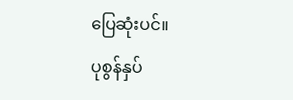ပြေဆုံးပင်။
ပုစွန်နှပ်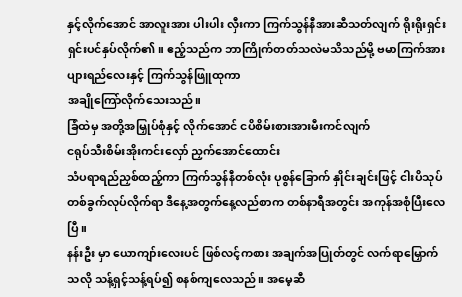နှင့်လိုက်အောင် အာလူးအား ပါးပါး လှီးကာ ကြက်သွန်နီအားဆီသတ်လျက် ရိုးရိုးရှင်းရှင်းပင်နှပ်လိုက်၏။ ဧည့်သည်က ဘာကြိုက်တတ်သလဲမသိသည်မို့ ဗမာကြက်အား
ပျားရည်လေးနှင့် ကြက်သွန်ဖြူထုကာ
အချိုကြော်လိုက်သေးသည်။
ခြံထဲမှ အတို့အမြှုပ်စုံနှင့် လိုက်အောင် ငပိစိမ်းစားအားမီးကင်လျက်
ငရုပ်သီးစိမ်းအိုးကင်းလှော် ညှက်အောင်ထောင်း
သံပရာရည်ညှစ်ထည့်ကာ ကြက်သွန်နီတစ်လုံး ပုစွန်ခြောက် နှိုင်းချင်းဖြင့် ငါးပိသုပ်တစ်ခွက်လုပ်လိုက်ရာ ဒီနေ့အတွက်နေ့လည်စာက တစ်နာရီအတွင်း အကုန်အစုံပြီးလေပြီ။
နန်းဦး မှာ ယောကျာ်းလေးပင် ဖြစ်လင့်ကစား အချက်အပြုတ်တွင် လက်ရာမြှောက်သလို သန့်ရှင့်သန့်ရပ်၍ စနစ်ကျလေသည်။ အမေ့ဆီ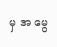မှ အ မွေ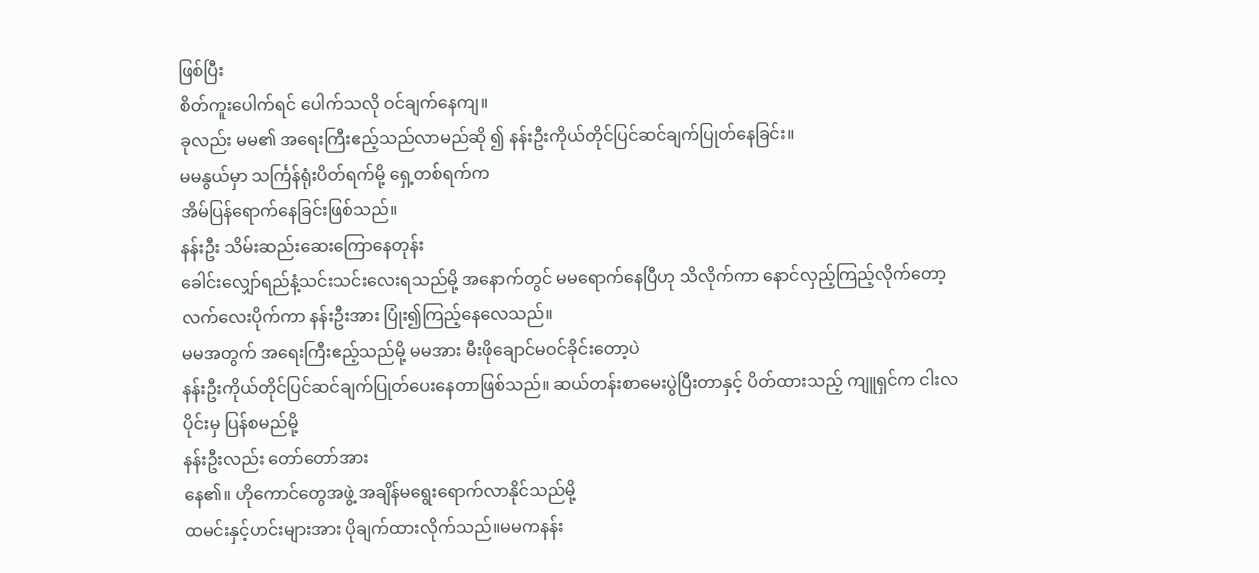ဖြစ်ပြီး
စိတ်ကူးပေါက်ရင် ပေါက်သလို ဝင်ချက်နေကျ။
ခုလည်း မမ၏ အရေးကြီးဧည့်သည်လာမည်ဆို ၍ နန်းဦးကိုယ်တိုင်ပြင်ဆင်ချက်ပြုတ်နေခြင်း။
မမနွယ်မှာ သင်္ကြန်ရုံးပိတ်ရက်မို့ ရှေ့တစ်ရက်က
အိမ်ပြန်ရောက်နေခြင်းဖြစ်သည်။
နန်းဦး သိမ်းဆည်းဆေးကြောနေတုန်း
ခေါင်းလျှော်ရည်နံ့သင်းသင်းလေးရသည်မို့ အနောက်တွင် မမရောက်နေပြီဟု သိလိုက်ကာ နောင်လှည့်ကြည့်လိုက်တော့ လက်လေးပိုက်ကာ နန်းဦးအား ပြုံး၍ကြည့်နေလေသည်။
မမအတွက် အရေးကြီးဧည့်သည်မို့ မမအား မီးဖိုချောင်မဝင်ခိုင်းတော့ပဲ
နန်းဦးကိုယ်တိုင်ပြင်ဆင်ချက်ပြုတ်ပေးနေတာဖြစ်သည်။ ဆယ်တန်းစာမေးပွဲပြီးတာနှင့် ပိတ်ထားသည့် ကျူရှင်က ငါးလပိုင်းမှ ပြန်စမည်မို့
နန်းဦးလည်း တော်တော်အား
နေ၏။ ဟိုကောင်တွေအဖွဲ့ အချိန်မရွေးရောက်လာနိုင်သည်မို့
ထမင်းနှင့်ဟင်းများအား ပိုချက်ထားလိုက်သည်။မမကနန်း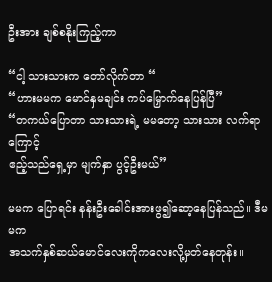ဦးအား ချစ်စနိုးကြည့်ကာ

“ငါ့ သားသားက တော်လိုက်တာ “
“ဟားမမက မောင်နှမချင်း ကပ်မြှောက်နေပြန်ပြီ”
“တကယ်ပြောတာ သားသားရဲ့ မမတော့ သားသား လက်ရာကြောင့်
ဧည့်သည်ရှေ့မှာ မျက်နှာ ပွင့်ဦးမယ်”

မမက ပြောရင်း နန်းဦးခေါင်းအားဖွ၍ဆော့နေပြန်သည်။ ဒီမမက
အသက်နှစ်ဆယ်မောင်လေးကိုကလေးလို့မှတ်နေတုန်း။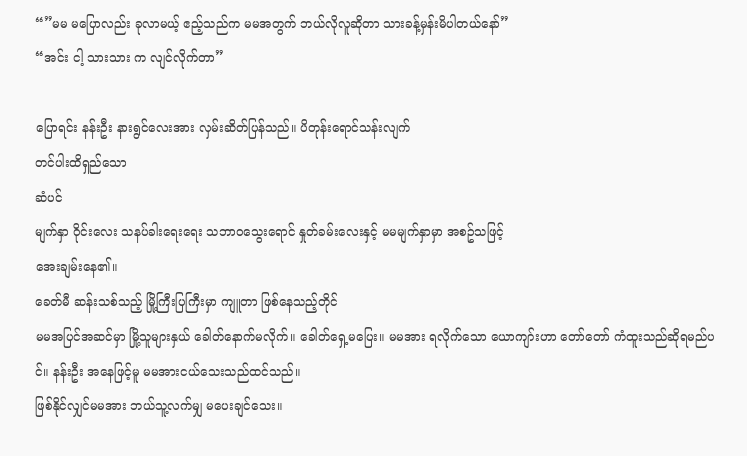“”မမ မပြောလည်း ခုလာမယ့် ဧည့်သည်က မမအတွက် ဘယ်လိုလူဆိုတာ သားခန့်မှန်းမိပါတယ်နော်”
“အင်း ငါ့ သားသား က လျင်လိုက်တာ”

ပြောရင်း နန်းဦး နားရွင်လေးအား လှမ်းဆိတ်ပြန်သည်။ ပိတုန်းရောင်သန်းလျက်
တင်ပါးထိရှည်သော
ဆံပင်
မျက်နှာ ဝိုင်းလေး သနပ်ခါးရေးရေး သဘာဝသွေးရောင် နှုတ်ခမ်းလေးနှင့် မမမျက်နှာမှာ အစဥ်သဖြင့်
အေးချမ်းနေ၏။
ခေတ်မီ ဆန်းသစ်သည့် မြို့ကြီးပြကြီးမှာ ကျူတာ ဖြစ်နေသည့်တိုင်
မမအပြင်အဆင်မှာ မြို့သူများနှယ် ခေါတ်နောက်မလိုက်။ ခေါတ်ရှေ့မပြေး။ မမအား ရလိုက်သော ယောကျာ်းဟာ တော်တော် ကံထူးသည်ဆိုရမည်ပ
င်။ နန်းဦး အနေဖြင့်မူ မမအားငယ်သေးသည်ထင်သည်။
ဖြစ်နိုင်လျှင်မမအား ဘယ်သူ့လက်မျှ မပေးချင်သေး။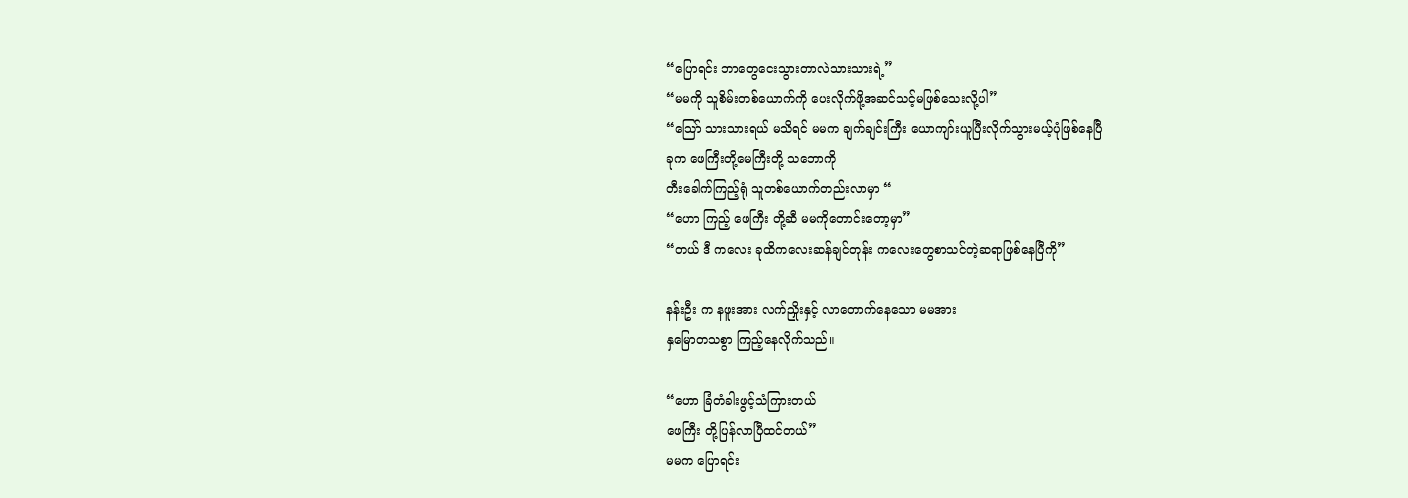“ပြောရင်း ဘာတွေငေးသွားတာလဲသားသားရဲ့”
“မမကို သူစိမ်းတစ်ယောက်ကို ပေးလိုက်ဖို့အဆင်သင့်မဖြစ်သေးလို့ပါ”
“သြော် သားသားရယ် မသိရင် မမက ချက်ချင်းကြီး ယောကျာ်းယူပြီးလိုက်သွားမယ့်ပုံဖြစ်နေပြီ
ခုက ဖေကြီးတို့မေကြီးတို့ သဘောကို
တီးခေါက်ကြည့်ရုံ သူတစ်ယောက်တည်းလာမှာ “
“ဟော ကြည့် ဖေကြီး တို့ဆီ မမကိုတောင်းတော့မှာ”
“တယ် ဒီ ကလေး ခုထိကလေးဆန်ချင်တုန်း ကလေးတွေစာသင်တဲ့ဆရာဖြစ်နေပြီကို”

နန်းဦး က နဖူးအား လက်ညှိုးနှင့် လာတောက်နေသော မမအား
နှမြောတသစွာ ကြည့်နေလိုက်သည်။

“ဟော ခြံတံခါးဖွင့်သံကြားတယ်
ဖေကြီး တို့ပြန်လာပြီထင်တယ်”
မမက ပြောရင်း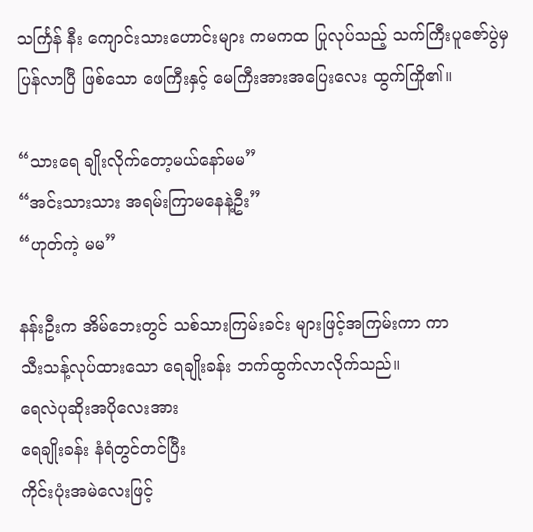သင်္ကြန် နီး ကျောင်းသားဟောင်းများ ကမကထ ပြုလုပ်သည့် သက်ကြီးပူဇော်ပွဲမှ ပြန်လာပြီ ဖြစ်သော ဖေကြီးနှင့် မေကြီးအားအပြေးလေး ထွက်ကြို၏။

“သားရေ ချိုးလိုက်တော့မယ်နော်မမ”
“အင်းသားသား အရမ်းကြာမနေနဲ့ဦး”
“ဟုတ်ကဲ့ မမ”

နန်းဦးက အိမ်ဘေးတွင် သစ်သားကြမ်းခင်း များဖြင့်အကြမ်းကာ ကာ
သီးသန့်လုပ်ထားသော ရေချိုးခန်း ဘက်ထွက်လာလိုက်သည်။
ရေလဲပုဆိုးအပိုလေးအား
ရေချိုးခန်း နံရံတွင်တင်ပြီး
ကိုင်းပုံးအမဲလေးဖြင့်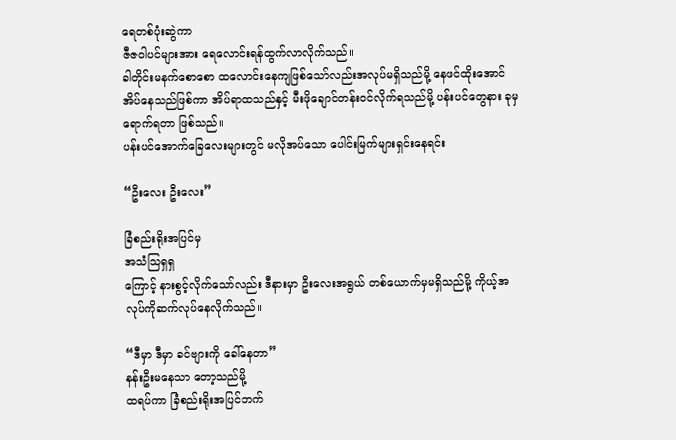ရေတစ်ပုံးဆွဲကာ
ဇီဇဝါပင်များအား ရေလောင်းရန်ထွက်လာလိုက်သည်။
ခါတိုင်းမနက်စောစော ထလောင်းနေကျဖြစ်သော်လည်းအလုပ်မရှိသည်မို့ နေဖင်ထိုးအောင်အိပ်နေသည်ဖြစ်ကာ အိပ်ရာထသည်နှင့် မီးဖိုချောင်တန်းဝင်လိုက်ရသည်မို့ ပန်းပင်တွေနား ခုမှရောက်ရတာ ဖြစ်သည်။
ပန်းပင်အောက်ခြေလေးများတွင် မလိုအပ်သော ပေါင်းမြက်များရှင်းနေရင်း

“ဦးလေး ဦးလေး”

ခြံစည်းရိုးအပြင်မှ
အသံသြရှရှ
ကြောင့် နားစွင့်လိုက်သော်လည်း ဒီနားမှာ ဦးလေးအရွယ် တစ်ယောက်မှမရှိသည်မို့ ကိုယ့်အလုပ်ကိုဆက်လုပ်နေလိုက်သည်။

“ဒီမှာ ဒီမှာ ခင်ဗျားကို ခေါ်နေတာ”
နန်းဦးမနေသာ တော့သည်မို့
ထရပ်ကာ ခြံစည်းရိုးအပြင်ဘက်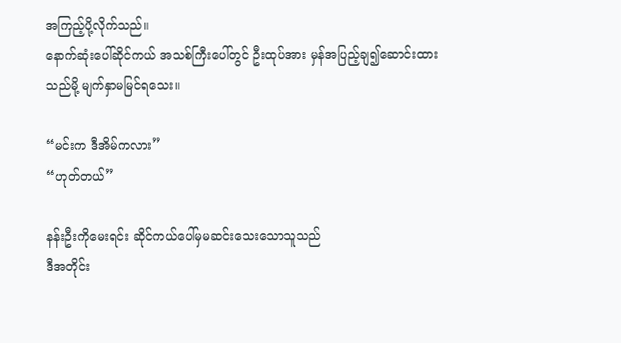အကြည့်ပို့လိုက်သည်။
နောက်ဆုံးပေါ်ဆိုင်ကယ် အသစ်ကြီးပေါ်တွင် ဦးထုပ်အား မှန်အပြည့်ချ၍ဆောင်းထားသည်မို့ မျက်နှာမမြင်ရသေး။

“မင်းက ဒီအိမ်ကလား”
“ဟုတ်တယ်”

နန်းဦးကိုမေးရင်း ဆိုင်ကယ်ပေါ်မှမဆင်းသေးသောသူသည်
ဒီအတိုင်း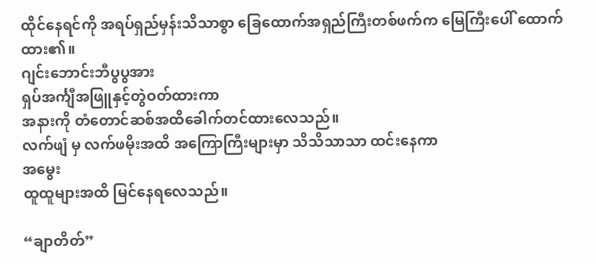ထိုင်နေရင်ကို အရပ်ရှည်မှန်းသိသာစွာ ခြေထောက်အရှည်ကြီးတစ်ဖက်က မြေကြီးပေါ် ထောက်ထား၏။
ဂျင်းဘောင်းဘီပွပွအား
ရှပ်အင်္ကျီအဖြူနှင့်တွဲဝတ်ထားကာ
အနားကို တံတောင်ဆစ်အထိခေါက်တင်ထားလေသည်။
လက်ဖျံ မှ လက်ဖမိုးအထိ အကြောကြီးများမှာ သိသိသာသာ ထင်းနေကာ
အမွေး
ထူထူများအထိ မြင်နေရလေသည်။

“ချာတိတ်”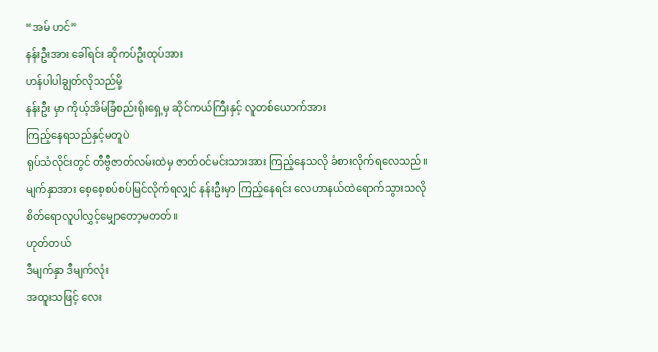“အမ် ဟင်”
နန်းဦးအား ခေါ်ရင်း ဆိုကပ်ဦးထုပ်အား
ဟန်ပါပါချွတ်လိုသည်မို့
နန်းဦး မှာ ကိုယ့်အိမ်ခြံစည်းရိုးရှေ့မှ ဆိုင်ကယ်ကြီးနှင့် လူတစ်ယောက်အား
ကြည့်နေရသည်နှင့်မတူပဲ
ရုပ်သံလိုင်းတွင် တီဗွီဇာတ်လမ်းထဲမှ ဇာတ်ဝင်မင်းသားအား ကြည့်နေသလို ခံစားလိုက်ရလေသည်။
မျက်နှာအား စေ့စေ့စပ်စပ်မြင်လိုက်ရလျှင် နန်းဦးမှာ ကြည့်နေရင်း လေဟာနယ်ထဲရောက်သွားသလို
စိတ်ရောလူပါလွှင့်မျှောတော့မတတ်။
ဟုတ်တယ်
ဒီမျက်နှာ ဒီမျက်လုံး
အထူးသဖြင့် လေး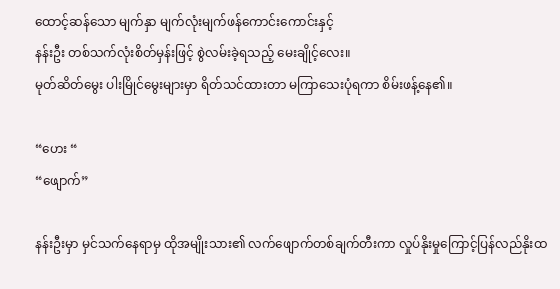ထောင့်ဆန်သော မျက်နှာ မျက်လုံးမျက်ဖန်ကောင်းကောင်းနှင့်
နန်းဦး တစ်သက်လုံးစိတ်မှန်းဖြင့် စွဲလမ်းခဲ့ရသည့် မေးချိုင့်လေး။
မုတ်ဆိတ်မွေး ပါးမြိုင်မွေးများမှာ ရိတ်သင်ထားတာ မကြာသေးပုံရကာ စိမ်းဖန့်နေ၏။

“ဟေး “
“ဖျောက်”

နန်းဦးမှာ မှင်သက်နေရာမှ ထိုအမျိုးသား၏ လက်ဖျောက်တစ်ချက်တီးကာ လှုပ်နိုးမှုကြောင့်ပြန်လည်နိုးထ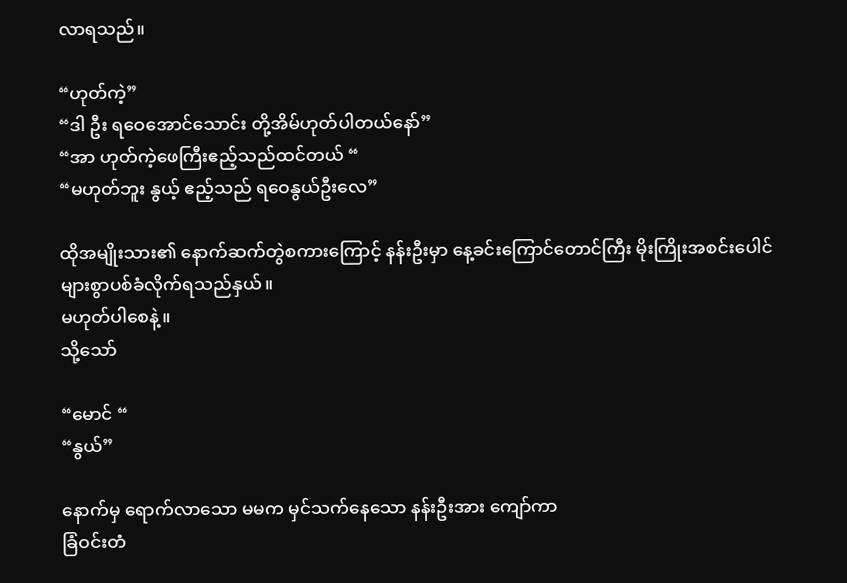လာရသည်။

“ဟုတ်ကဲ့”
“ဒါ ဦး ရဝေအောင်သောင်း တို့အိမ်ဟုတ်ပါတယ်နော်”
“အာ ဟုတ်ကဲ့ဖေကြီးဧည့်သည်ထင်တယ် “
“မဟုတ်ဘူး နွယ့် ဧည့်သည် ရဝေနွယ်ဦးလေ”

ထိုအမျိုးသား၏ နောက်ဆက်တွဲစကားကြောင့် နန်းဦးမှာ နေ့ခင်းကြောင်တောင်ကြီး မိုးကြိုးအစင်းပေါင်များစွာပစ်ခံလိုက်ရသည်နှယ်။
မဟုတ်ပါစေနဲ့။
သို့သော်

“မောင် “
“နွယ်”

နောက်မှ ရောက်လာသော မမက မှင်သက်နေသော နန်းဦးအား ကျော်ကာ
ခြံဝင်းတံ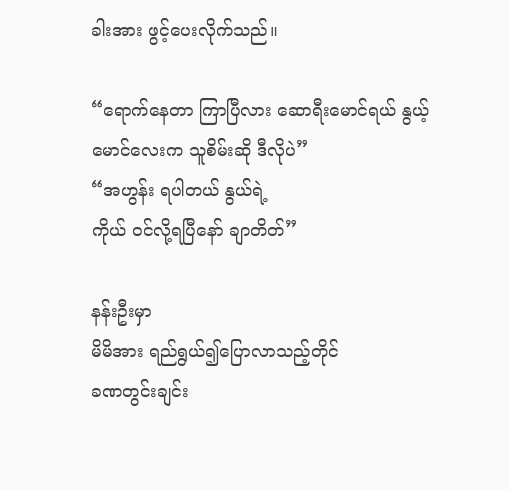ခါးအား ဖွင့်ပေးလိုက်သည်။

“ရောက်နေတာ ကြာပြီလား ဆောရီးမောင်ရယ် နွယ့်မောင်လေးက သူစိမ်းဆို ဒီလိုပဲ”
“အဟွန်း ရပါတယ် နွယ်ရဲ့
ကိုယ် ဝင်လို့ရပြီနော် ချာတိတ်”

နန်းဦးမှာ
မိမိအား ရည်ရွယ်၍ပြောလာသည့်တိုင်
ခဏတွင်းချင်း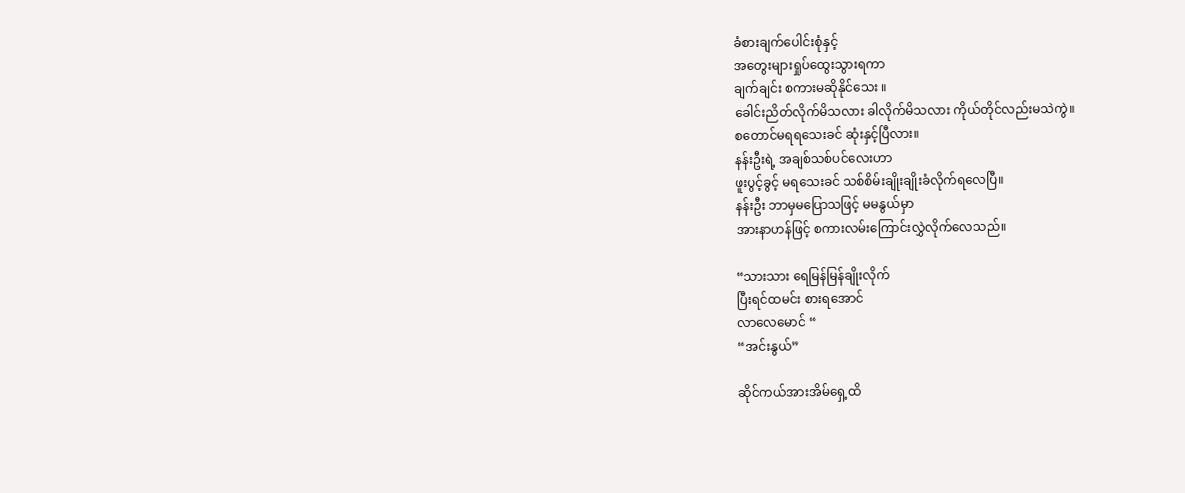ခံစားချက်ပေါင်းစုံနှင့်
အတွေးများရှုပ်ထွေးသွားရကာ
ချက်ချင်း စကားမဆိုနိုင်သေး ။
ခေါင်းညိတ်လိုက်မိသလား ခါလိုက်မိသလား ကိုယ်တိုင်လည်းမသဲကွဲ။
စတောင်မရရသေးခင် ဆုံးနှင့်ပြီလား။
နန်းဦးရဲ့ အချစ်သစ်ပင်လေးဟာ
ဖူးပွင့်ခွင့် မရသေးခင် သစ်စိမ်းချိုးချိုးခံလိုက်ရလေပြီ။
နန်းဦး ဘာမှမပြောသဖြင့် မမနွယ်မှာ
အားနာဟန်ဖြင့် စကားလမ်းကြောင်းလွှဲလိုက်လေသည်။

“သားသား ရေမြန်မြန်ချိုးလိုက်
ပြီးရင်ထမင်း စားရအောင်
လာလေမောင် “
“အင်းနွယ်”

ဆိုင်ကယ်အားအိမ်ရှေ့ထိ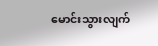မောင်းသွားလျက်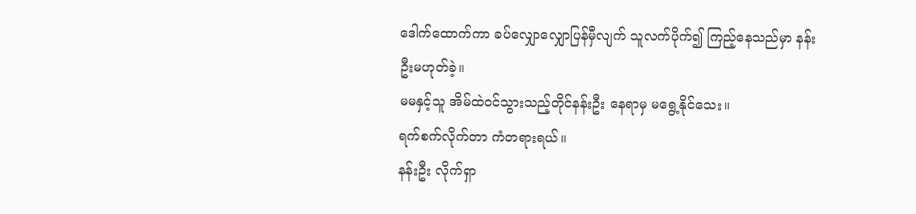ဒေါက်ထောက်ကာ ခပ်လျှောလျှောပြန်မှီလျက် သူလက်ပိုက်၍ ကြည့်နေသည်မှာ နန်းဦးမဟုတ်ခဲ့။
မမနှင့်သူ အိမ်ထဲဝင်သွားသည့်တိုင်နန်းဦး နေရာမှ မရွေ့နိုင်သေး။
ရက်စက်လိုက်တာ ကံတရားရယ်။
နန်းဦး လိုက်ရှာ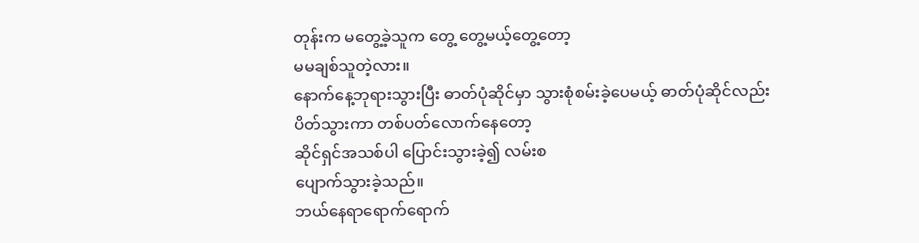တုန်းက မတွေ့ခဲ့သူက တွေ့ တွေ့မယ့်တွေ့တော့
မမချစ်သူတဲ့လား။
နောက်နေ့ဘုရားသွားပြီး ဓာတ်ပုံဆိုင်မှာ သွားစုံစမ်းခဲ့ပေမယ့် ဓာတ်ပုံဆိုင်လည်း
ပိတ်သွားကာ တစ်ပတ်လောက်နေတော့
ဆိုင်ရှင်အသစ်ပါ ပြောင်းသွားခဲ့၍ လမ်းစ
ပျောက်သွားခဲ့သည်။
ဘယ်နေရာရောက်ရောက်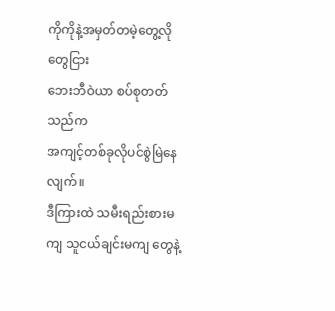ကိုကိုနဲ့အမှတ်တမဲ့တွေ့လို တွေငြား
ဘေးဘီဝဲယာ စပ်စုတတ်သည်က
အကျင့်တစ်ခုလိုပင်စွဲမြဲနေလျက်။
ဒီကြားထဲ သမီးရည်းစားမကျ သူငယ်ချင်းမကျ တွေနဲ့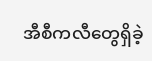အီစီကလီတွေရှိခဲ့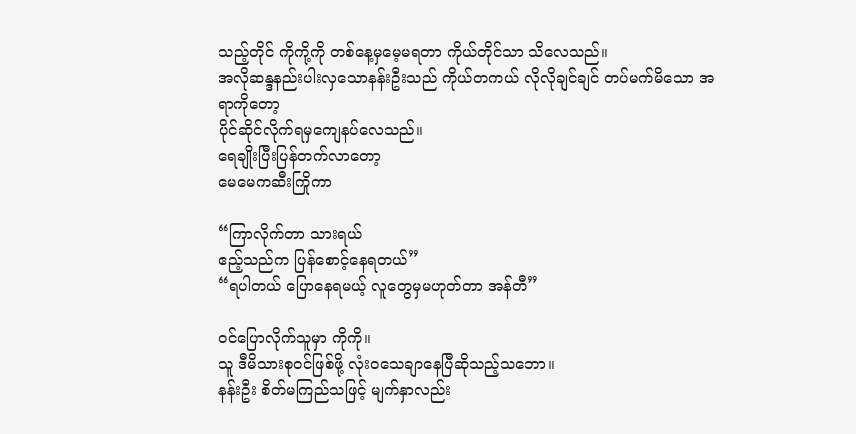သည့်တိုင် ကိုကို့ကို တစ်နေ့မှမေ့မရတာ ကိုယ်တိုင်သာ သိလေသည်။
အလိုဆန္ဒနည်းပါးလှသောနန်းဦးသည် ကိုယ်တကယ် လိုလိုချင်ချင် တပ်မက်မိသော အရာကိုတော့
ပိုင်ဆိုင်လိုက်ရမှကျေနပ်လေသည်။
ရေချိုးပြီးပြန်တက်လာတော့
မေမေကဆီးကြိုကာ

“ကြာလိုက်တာ သားရယ်
ဧည့်သည်က ပြန်စောင့်နေရတယ်”
“ရပါတယ် ပြောနေရမယ့် လူတွေမှမဟုတ်တာ အန်တီ”

ဝင်ပြောလိုက်သူမှာ ကိုကို။
သူ ဒီမိသားစုဝင်ဖြစ်ဖို့ လုံးဝသေချာနေပြီဆိုသည့်သဘော။
နန်းဦး စိတ်မကြည်သဖြင့် မျက်နှာလည်း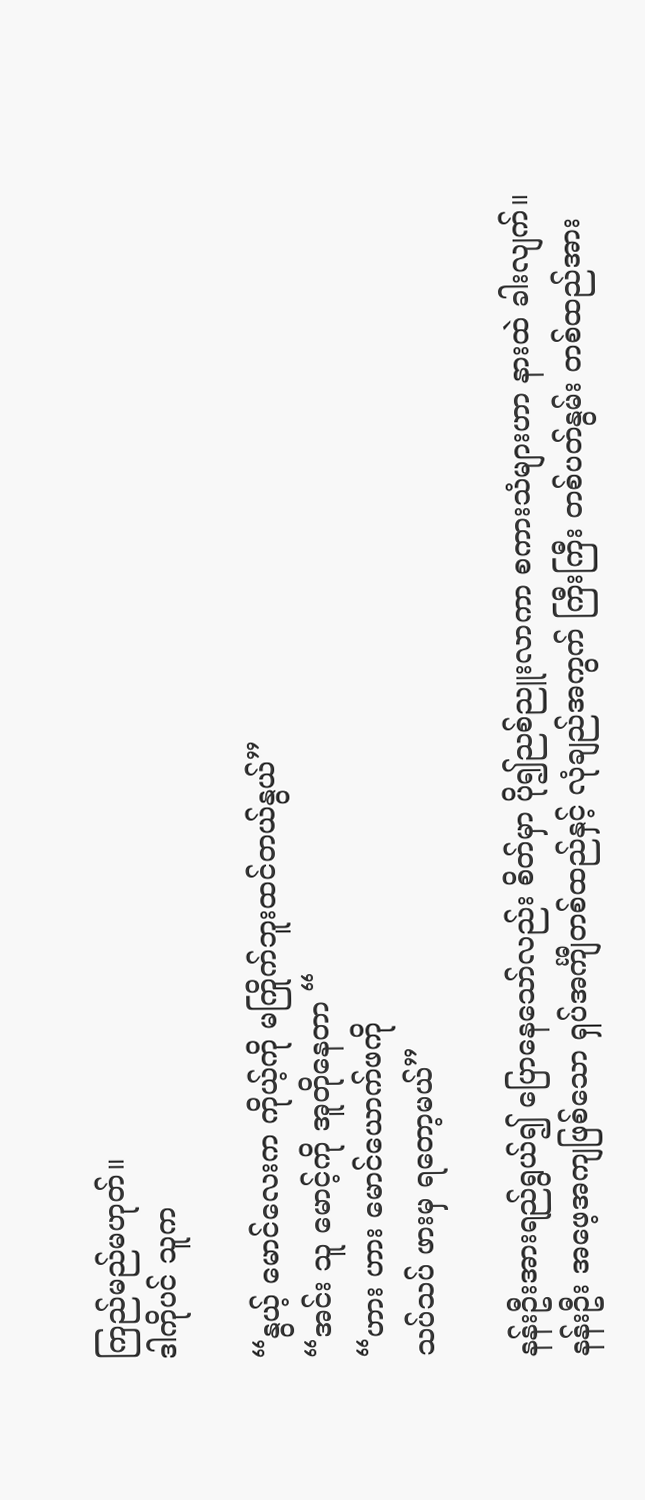ကြည်မည်မဟုတ်။
ဒါကိုပင် သူက

“နွယ့် မောင်လေးက ကိုယ့်ကို မကြိုက်ဘူးထင်တယ်နွယ်”
“အင်း သူ မောင့်ကို အူတိုနေတာ “
“ဟား ဟား မောင်ယောက်ဖကို
သပ်သပ် ဖားမှ ရတော့မယ်”

နန်းဦးအားရည်ရွယ်၍ ပြောနေသော်လည်း စိတ်မှာ ပို၍ညစ်ညူးလာကာ စကားသံများဟာ နားထဲ ခါးလျက်။
နန်းဦး အဖေ့အကျဖြစ်သော ရှပ်အင်္ကျီတစ်ထည်နှင့် လုံချည်အကွက် ကြီးကြီး တစ်ပတ်နွမ်း တစ်ထည်အား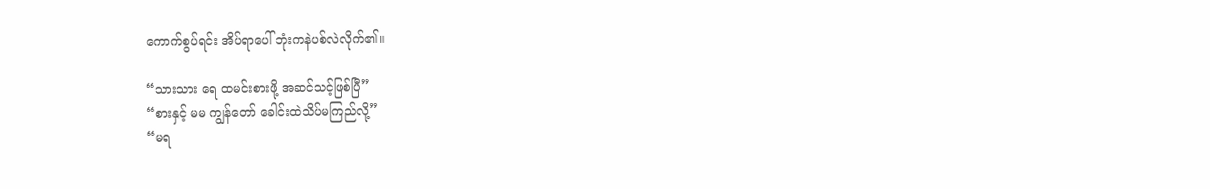ကောက်စွပ်ရင်း အိပ်ရာပေါ် ဘုံးကနဲပစ်လဲလိုက်၏။

“သားသား ရေ ထမင်းစားဖို့ အဆင်သင့်ဖြစ်ပြီ”
“စားနှင့် မမ ကျွန်တော် ခေါင်းထဲသိပ်မကြည်လို့”
“မရ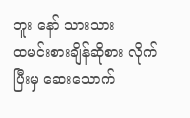ဘူး နော် သားသား
ထမင်းစားချိန်ဆိုစား လိုက်
ပြီးမှ ဆေးသောက်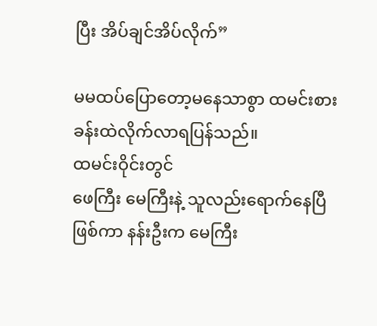ပြီး အိပ်ချင်အိပ်လိုက်”

မမထပ်ပြောတော့မနေသာစွာ ထမင်းစားခန်းထဲလိုက်လာရပြန်သည်။
ထမင်းဝိုင်းတွင်
ဖေကြီး မေကြီးနဲ့ သူလည်းရောက်နေပြီဖြစ်ကာ နန်းဦးက မေကြီး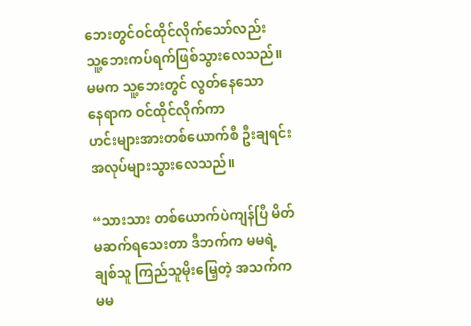ဘေးတွင်ဝင်ထိုင်လိုက်သော်လည်း
သူ့ဘေးကပ်ရက်ဖြစ်သွားလေသည်။
မမက သူ့ဘေးတွင် လွတ်နေသော
နေရာက ဝင်ထိုင်လိုက်ကာ
ဟင်းများအားတစ်ယောက်စီ ဦးချရင်း အလုပ်များသွားလေသည်။

“သားသား တစ်ယောက်ပဲကျန်ပြီ မိတ်မဆက်ရသေးတာ ဒီဘက်က မမရဲ့ချစ်သူ ကြည်သူမိုးမြေ့တဲ့ အသက်က မမ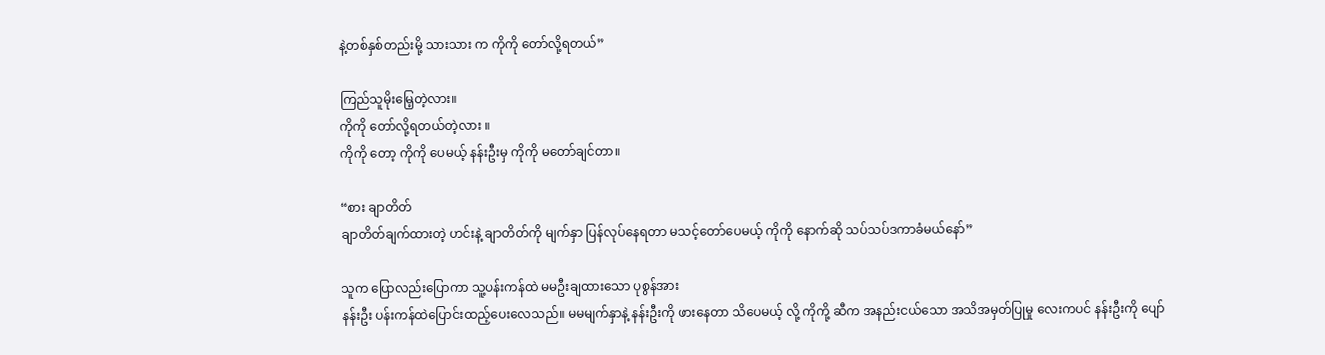နဲ့တစ်နှစ်တည်းမို့ သားသား က ကိုကို တော်လို့ရတယ်”

ကြည်သူမိုးမြေ့တဲ့လား။
ကိုကို တော်လို့ရတယ်တဲ့လား ။
ကိုကို တော့ ကိုကို ပေမယ့် နန်းဦးမှ ကိုကို မတော်ချင်တာ။

“စား ချာတိတ်
ချာတိတ်ချက်ထားတဲ့ ဟင်းနဲ့ ချာတိတ်ကို မျက်နှာ ပြန်လုပ်နေရတာ မသင့်တော်ပေမယ့် ကိုကို နောက်ဆို သပ်သပ်ဒကာခံမယ်နော်”

သူက ပြောလည်းပြောကာ သူ့ပန်းကန်ထဲ မမဦးချထားသော ပုစွန်အား
နန်းဦး ပန်းကန်ထဲပြောင်းထည့်ပေးလေသည်။ မမမျက်နှာနဲ့ နန်းဦးကို ဖားနေတာ သိပေမယ့် လို့ ကိုကို့ ဆီက အနည်းငယ်သော အသိအမှတ်ပြုမှု လေးကပင် နန်းဦးကို ပျော်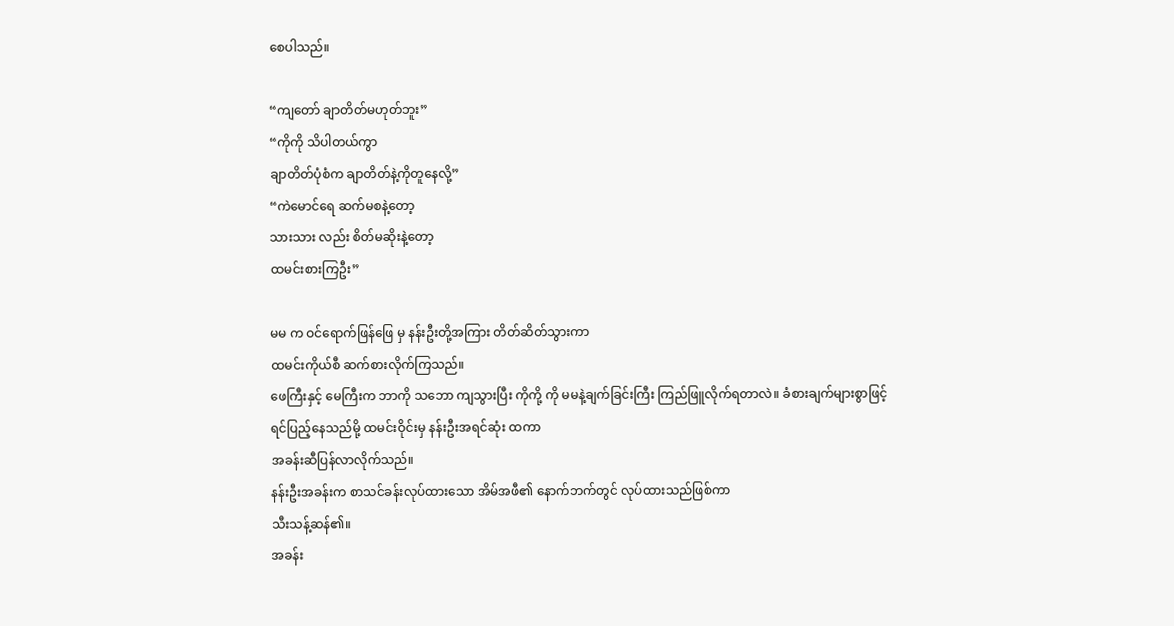စေပါသည်။

“ကျတော် ချာတိတ်မဟုတ်ဘူး”
“ကိုကို သိပါတယ်ကွာ
ချာတိတ်ပုံစံက ချာတိတ်နဲ့ကိုတူနေလို့”
“ကဲမောင်ရေ ဆက်မစနဲ့တော့
သားသား လည်း စိတ်မဆိုးနဲ့တော့
ထမင်းစားကြဦး”

မမ က ဝင်ရောက်ဖြန်ဖြေ မှ နန်းဦးတို့အကြား တိတ်ဆိတ်သွားကာ
ထမင်းကိုယ်စီ ဆက်စားလိုက်ကြသည်။
ဖေကြီးနှင့် မေကြီးက ဘာကို သဘော ကျသွားပြီး ကိုကို့ ကို မမနဲ့ချက်ခြင်းကြီး ကြည်ဖြူလိုက်ရတာလဲ။ ခံစားချက်များစွာဖြင့်
ရင်ပြည့်နေသည်မို့ ထမင်းဝိုင်းမှ နန်းဦးအရင်ဆုံး ထကာ
အခန်းဆီပြန်လာလိုက်သည်။
နန်းဦးအခန်းက စာသင်ခန်းလုပ်ထားသော အိမ်အဖီ၏ နောက်ဘက်တွင် လုပ်ထားသည်ဖြစ်ကာ
သီးသန့်ဆန်၏။
အခန်း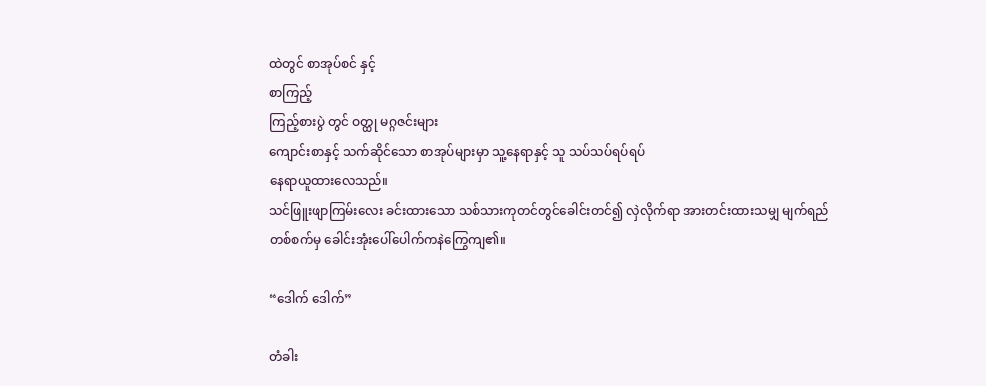ထဲတွင် စာအုပ်စင် နှင့်
စာကြည့်
ကြည့်စားပွဲ တွင် ဝတ္ထု မဂ္ဂဇင်းများ
ကျောင်းစာနှင့် သက်ဆိုင်သော စာအုပ်များမှာ သူ့နေရာနှင့် သူ သပ်သပ်ရပ်ရပ်
နေရာယူထားလေသည်။
သင်ဖြူးဖျာကြမ်းလေး ခင်းထားသော သစ်သားကုတင်တွင်ခေါင်းတင်၍ လှဲလိုက်ရာ အားတင်းထားသမျှ မျက်ရည် တစ်စက်မှ ခေါင်းအုံးပေါ်ပေါက်ကနဲကြွေကျ၏။

“ဒေါက် ဒေါက်”

တံခါး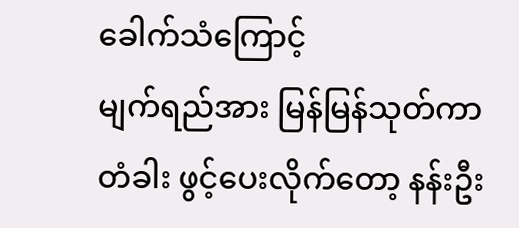ခေါက်သံကြောင့်
မျက်ရည်အား မြန်မြန်သုတ်ကာ
တံခါး ဖွင့်ပေးလိုက်တော့ နန်းဦး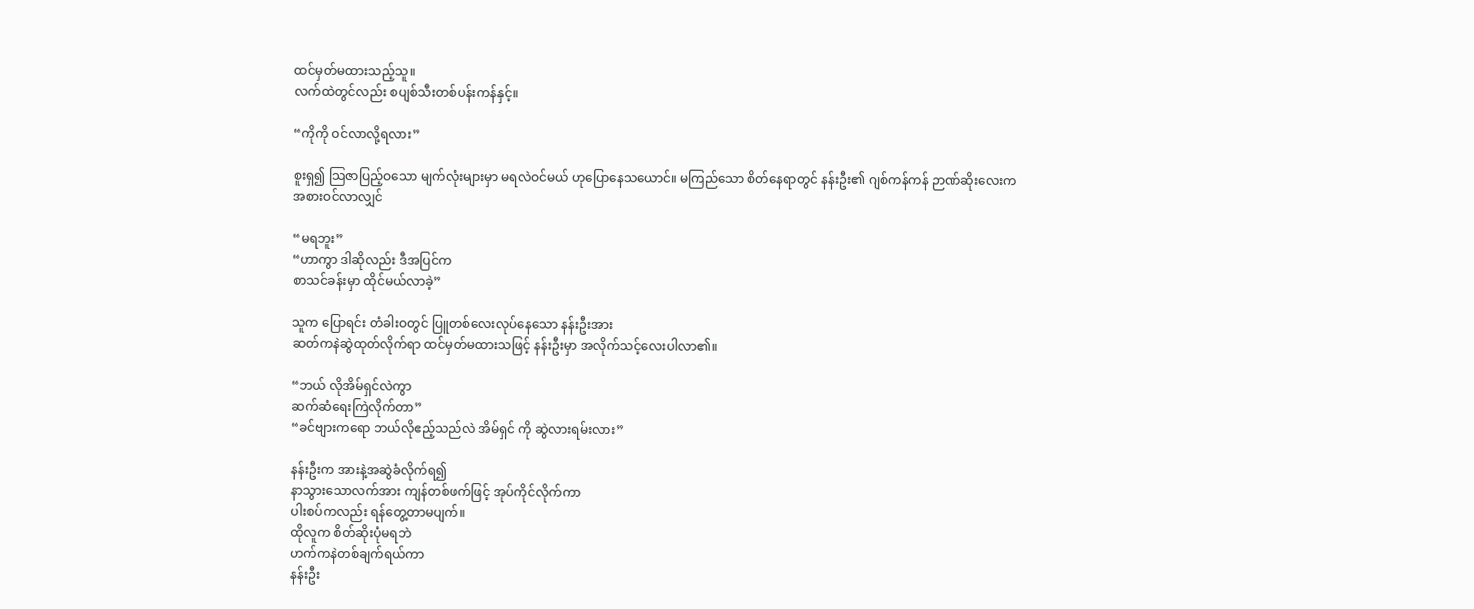ထင်မှတ်မထားသည့်သူ။
လက်ထဲတွင်လည်း စပျစ်သီးတစ်ပန်းကန်နှင့်။

“ကိုကို ဝင်လာလို့ရလား”

စူးရှ၍ သြဇာပြည့်ဝသော မျက်လုံးများမှာ မရလဲဝင်မယ် ဟုပြောနေသယောင်။ မကြည်သော စိတ်နေရာတွင် နန်းဦး၏ ဂျစ်ကန်ကန် ဉာဏ်ဆိုးလေးက
အစားဝင်လာလျှင်

“မရဘူး”
“ဟာကွာ ဒါဆိုလည်း ဒီအပြင်က
စာသင်ခန်းမှာ ထိုင်မယ်လာခဲ့”

သူက ပြောရင်း တံခါးဝတွင် ပြူတစ်လေးလုပ်နေသော နန်းဦးအား
ဆတ်ကနဲဆွဲထုတ်လိုက်ရာ ထင်မှတ်မထားသဖြင့် နန်းဦးမှာ အလိုက်သင့်လေးပါလာ၏။

“ဘယ် လိုအိမ်ရှင်လဲကွာ
ဆက်ဆံရေးကြဲလိုက်တာ”
“ခင်ဗျားကရော ဘယ်လိုဧည့်သည်လဲ အိမ်ရှင် ကို ဆွဲလားရမ်းလား”

နန်းဦးက အားနဲ့အဆွဲခံလိုက်ရ၍
နာသွားသောလက်အား ကျန်တစ်ဖက်ဖြင့် အုပ်ကိုင်လိုက်ကာ
ပါးစပ်ကလည်း ရန်တွေ့တာမပျက်။
ထိုလူက စိတ်ဆိုးပုံမရဘဲ
ဟက်ကနဲတစ်ချက်ရယ်ကာ
နန်းဦး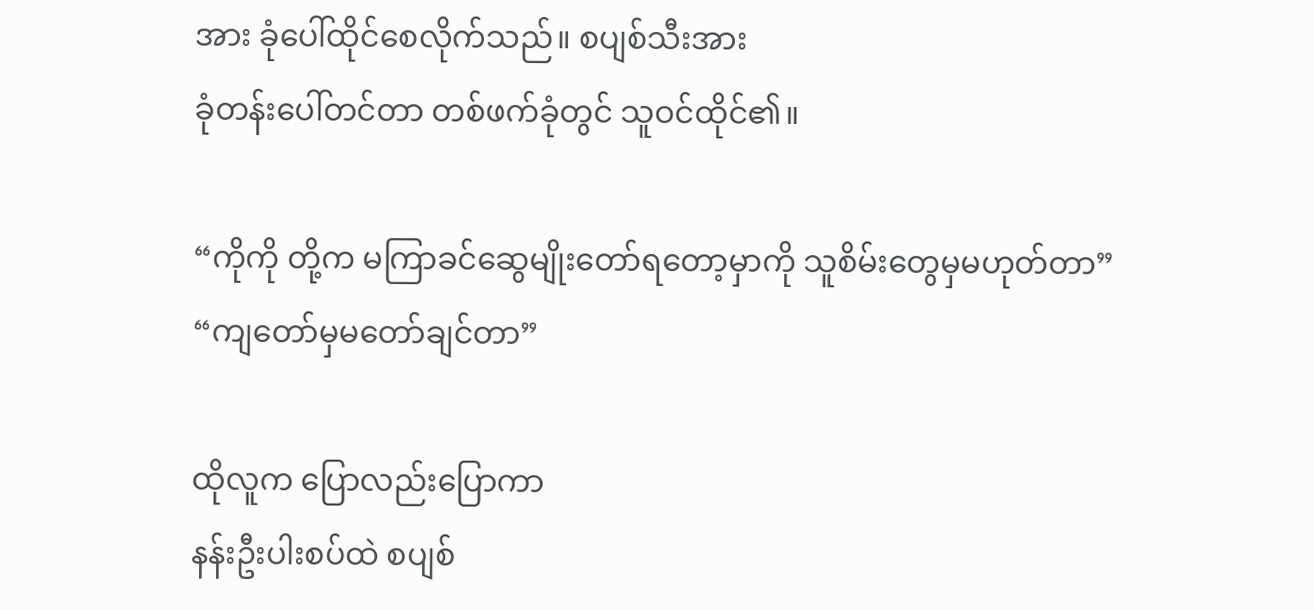အား ခုံပေါ်ထိုင်စေလိုက်သည်။ စပျစ်သီးအား
ခုံတန်းပေါ်တင်တာ တစ်ဖက်ခုံတွင် သူဝင်ထိုင်၏။

“ကိုကို တို့က မကြာခင်ဆွေမျိုးတော်ရတော့မှာကို သူစိမ်းတွေမှမဟုတ်တာ”
“ကျတော်မှမတော်ချင်တာ”

ထိုလူက ပြောလည်းပြောကာ
နန်းဦးပါးစပ်ထဲ စပျစ်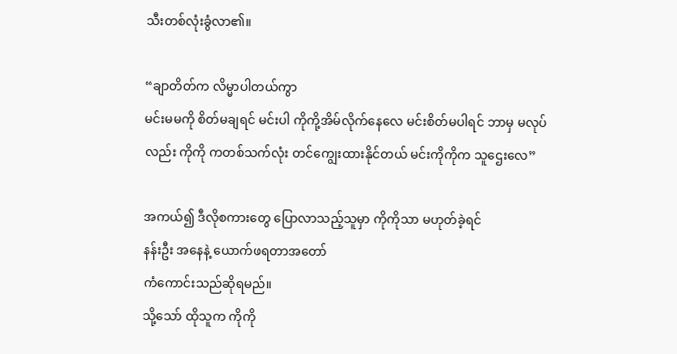သီးတစ်လုံးခွံလာ၏။

“ချာတိတ်က လိမ္မာပါတယ်ကွာ
မင်းမမကို စိတ်မချရင် မင်းပါ ကိုကို့အိမ်လိုက်နေလေ မင်းစိတ်မပါရင် ဘာမှ မလုပ်လည်း ကိုကို ကတစ်သက်လုံး တင်ကျွေးထားနိုင်တယ် မင်းကိုကိုက သူဌေးလေ”

အကယ်၍ ဒီလိုစကားတွေ ပြောလာသည့်သူမှာ ကိုကိုသာ မဟုတ်ခဲ့ရင်
နန်းဦး အနေနဲ့ ယောက်ဖရတာအတော်
ကံကောင်းသည်ဆိုရမည်။
သို့သော် ထိုသူက ကိုကို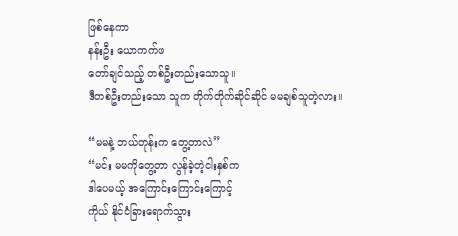ဖြစ်နေကာ
နန်းဦး ယောကက်ဖ
တော်ချင်သည့် တစ်ဦးတည်းသောသူ။
ဒီတစ်ဦးတည်းသော သူက တိုက်တိုက်ဆိုင်ဆိုင် မမချစ်သူတဲ့လား။

“မမနဲ့ ဘယ်တုန်းက တွေ့တာလဲ”
“မင်း မမကိုတွေ့တာ လွန်ခဲ့တဲ့ငါးနှစ်က
ဒါပေမယ့် အကြောင်းကြောင်းကြောင့်
ကိုယ် နိုင်ငံခြားရောက်သွား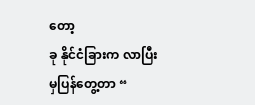တော့
ခု နိုင်ငံခြားက လာပြီးမှပြန်တွေ့တာ “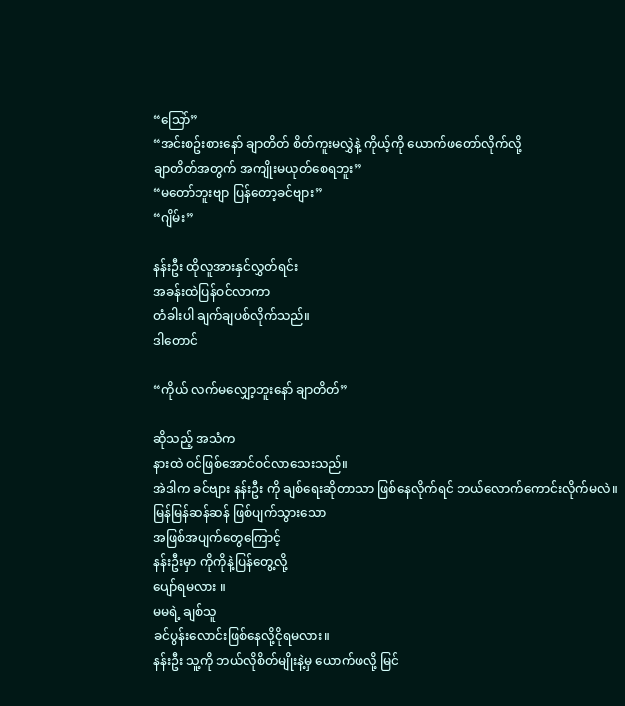“သြော်”
“အင်းစဥ်းစားနော် ချာတိတ် စိတ်ကူးမလွှဲနဲ့ ကိုယ့်ကို ယောက်ဖတော်လိုက်လို့
ချာတိတ်အတွက် အကျိုးမယုတ်စေရဘူး”
“မတော်ဘူးဗျာ ပြန်တော့ခင်ဗျား”
“ဂျိမ်း”

နန်းဦး ထိုလူအားနှင်လွှတ်ရင်း
အခန်းထဲပြန်ဝင်လာကာ
တံခါးပါ ချက်ချပစ်လိုက်သည်။
ဒါတောင်

“ကိုယ် လက်မလျှော့ဘူးနော် ချာတိတ်”

ဆိုသည့် အသံက
နားထဲ ဝင်ဖြစ်အောင်ဝင်လာသေးသည်။
အဲဒါက ခင်ဗျား နန်းဦး ကို ချစ်ရေးဆိုတာသာ ဖြစ်နေလိုက်ရင် ဘယ်လောက်ကောင်းလိုက်မလဲ။
မြန်မြန်ဆန်ဆန် ဖြစ်ပျက်သွားသော
အဖြစ်အပျက်တွေကြောင့်
နန်းဦးမှာ ကိုကိုနဲ့ပြန်တွေ့လို့
ပျော်ရမလား ။
မမရဲ့ ချစ်သူ
ခင်ပွန်းလောင်းဖြစ်နေလို့ငိုရမလား။
နန်းဦး သူ့ကို ဘယ်လိုစိတ်မျိုးနဲ့မှ ယောက်ဖလို့ မြင်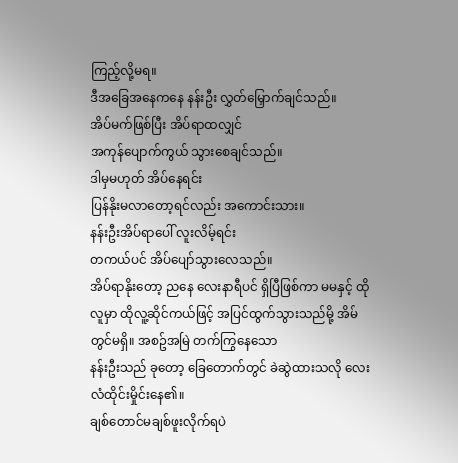ကြည့်လို့မရ။
ဒီအခြေအနေကနေ နန်းဦး လွှတ်မြှောက်ချင်သည်။
အိပ်မက်ဖြစ်ပြီး အိပ်ရာထလျှင်
အကုန်ပျောက်ကွယ် သွားစေချင်သည်။
ဒါမှမဟုတ် အိပ်နေရင်း
ပြန်နိုးမလာတော့ရင်လည်း အကောင်းသား။
နန်းဦးအိပ်ရာပေါ် လူးလိမ့်ရင်း
တကယ်ပင် အိပ်ပျော်သွားလေသည်။
အိပ်ရာနိုးတော့ ညနေ လေးနာရီပင် ရှိပြီဖြစ်ကာ မမနှင့် ထိုလူမှာ ထိုလူ့ဆိုင်ကယ်ဖြင့် အပြင်ထွက်သွားသည်မို့ အိမ်တွင်မရှိ။ အစဥ်အမြဲ တက်ကြွနေသော
နန်းဦးသည် ခုတော့ ခြေတောက်တွင် ခဲဆွဲထားသလို လေးလံထိုင်းမှိုင်းနေ၏။
ချစ်တောင်မချစ်ဖူးလိုက်ရပဲ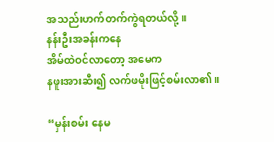အသည်းဟက်တက်ကွဲရတယ်လို့။
နန်းဦးအခန်းကနေ
အိမ်ထဲဝင်လာတော့ အမေက
နဖူးအားဆီး၍ လက်ဖမိုးဖြင့်စမ်းလာ၏။

“မှန်းစမ်း နေမ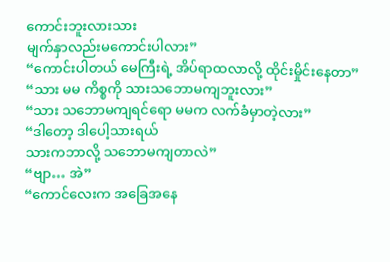ကောင်းဘူးလားသား
မျက်နှာလည်းမကောင်းပါလား”
“ကောင်းပါတယ် မေကြီးရဲ့ အိပ်ရာထလာလို့ ထိုင်းမှိုင်းနေတာ”
“သား မမ ကိစ္စကို သားသဘောမကျဘူးလား”
“သား သဘောမကျရင်ရော မမက လက်ခံမှာတဲ့လား”
“ဒါတော့ ဒါပေါ့သားရယ်
သားကဘာလို့ သဘောမကျတာလဲ”
“ဗျာ… အဲ”
“ကောင်လေးက အခြေအနေ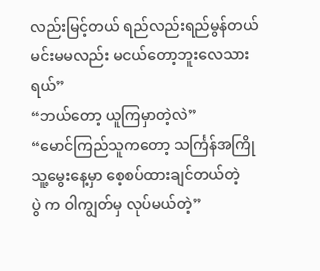လည်းမြင့်တယ် ရည်လည်းရည်မွန်တယ်
မင်းမမလည်း မငယ်တော့ဘူးလေသားရယ်”
“ဘယ်တော့ ယူကြမှာတဲ့လဲ”
“မောင်ကြည်သူကတော့ သင်္ကြန်အကြို သူ့မွေးနေ့မှာ စေ့စပ်ထားချင်တယ်တဲ့
ပွဲ က ဝါကျွတ်မှ လုပ်မယ်တဲ့”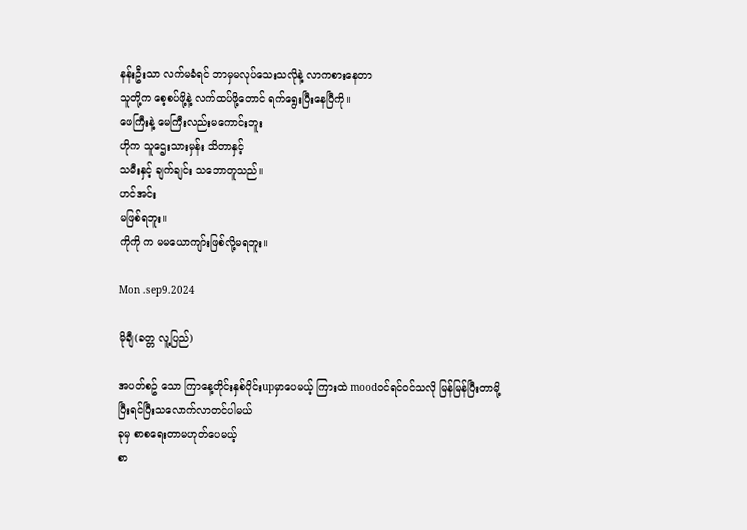နန်းဦးသာ လက်မခံရင် ဘာမှမလုပ်သေးသလိုနဲ့ လာကစားနေတာ
သူတို့က စေ့စပ်ဖို့နဲ့ လက်ထပ်ဖို့တောင် ရက်ရွေးပြီးနေပြီကို။
ဖေကြီးနဲ့ မေကြီးလည်းမကောင်းဘူး
ဟိုက သူဌေးသားမှန်း သိတာနှင့်
သမီးနှင့် ချက်ချင်း သဘောတူသည်။
ဟင်အင်း
မဖြစ်ရဘူး။
ကိုကို က မမယောကျာ်းဖြစ်လို့မရဘူး။

Mon .sep9.2024

မိုချီ(ခတ္တ လူ့ပြည်)

အပတ်စဥ် သော ကြာနေ့တိုင်းနှစ်ပိုင်းupမှာပေမယ့် ကြားထဲ moodဝင်ရင်ဝင်သလို မြန်မြန်ပြီးတာမို့
ပြီးရင်ပြီးသလောက်လာတင်ပါမယ်
ခုမှ စာစရေးတာမဟုတ်ပေမယ့်
စာ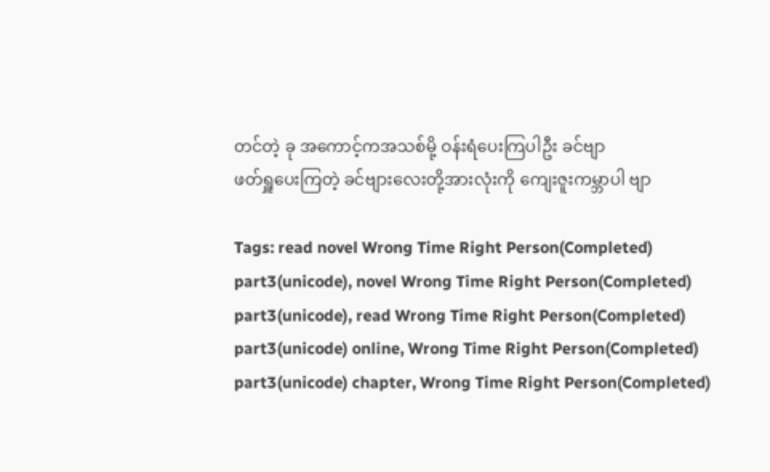တင်တဲ့ ခု အကောင့်ကအသစ်မို့ ဝန်းရံပေးကြပါဦး ခင်ဗျာ
ဖတ်ရှူပေးကြတဲ့ ခင်ဗျားလေးတို့အားလုံးကို ကျေးဇူးကမ္ဘာပါ ဗျာ

Tags: read novel Wrong Time Right Person(Completed) part3(unicode), novel Wrong Time Right Person(Completed) part3(unicode), read Wrong Time Right Person(Completed) part3(unicode) online, Wrong Time Right Person(Completed) part3(unicode) chapter, Wrong Time Right Person(Completed)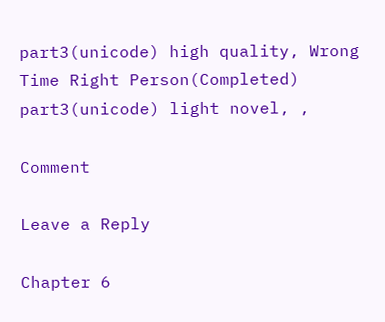part3(unicode) high quality, Wrong Time Right Person(Completed) part3(unicode) light novel, ,

Comment

Leave a Reply

Chapter 6